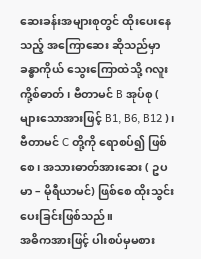ဆေးခန်းအများစုတွင် ထိုးပေးနေသည့် အကြောဆေး ဆိုသည်မှာ ခန္ဓာကိုယ် သွေးကြောထဲသို့ ဂလူးကို့စ်ဓာတ်၊ ဗီတာမင် B အုပ်စု ( များသောအားဖြင့် B1, B6, B12 )၊ ဗီတာမင် C တို့ကို ရောစပ်၍ ဖြစ်စေ၊ အသားဓာတ်အားဆေး ( ဥပမာ – မိုရီယာမင်) ဖြစ်စေ ထိုးသွင်းပေးခြင်းဖြစ်သည်။
အဓိကအားဖြင့် ပါးစပ်မှမစား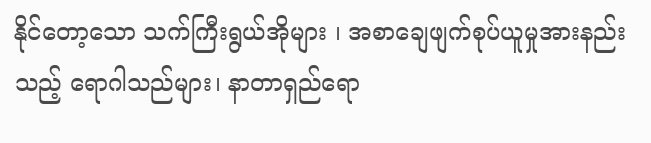နိုင်တော့သော သက်ကြီးရွယ်အိုများ ၊ အစာချေဖျက်စုပ်ယူမှုအားနည်းသည့် ရောဂါသည်များ၊ နာတာရှည်ရော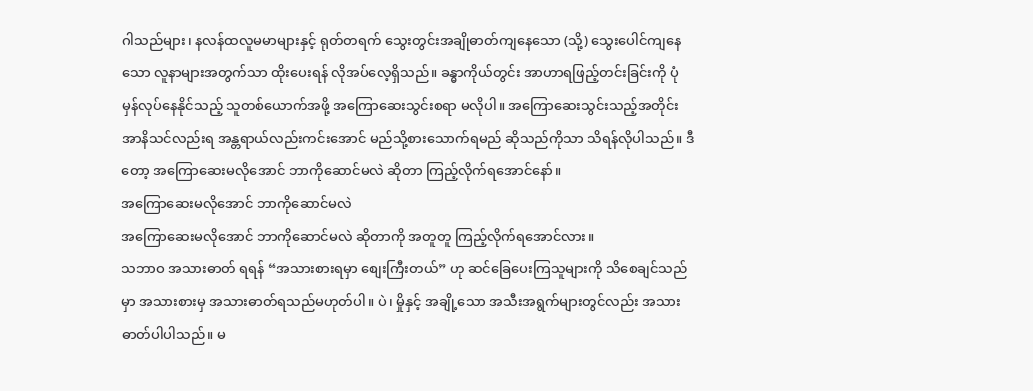ဂါသည်များ၊ နလန်ထလူမမာများနှင့် ရုတ်တရက် သွေးတွင်းအချိုဓာတ်ကျနေသော (သို့) သွေးပေါင်ကျနေသော လူနာများအတွက်သာ ထိုးပေးရန် လိုအပ်လေ့ရှိသည်။ ခန္ဓာကိုယ်တွင်း အာဟာရဖြည့်တင်းခြင်းကို ပုံမှန်လုပ်နေနိုင်သည့် သူတစ်ယောက်အဖို့ အကြောဆေးသွင်းစရာ မလိုပါ။ အကြောဆေးသွင်းသည့်အတိုင်း အာနိသင်လည်းရ အန္တရာယ်လည်းကင်းအောင် မည်သို့စားသောက်ရမည် ဆိုသည်ကိုသာ သိရန်လိုပါသည်။ ဒီတော့ အကြောဆေးမလိုအောင် ဘာကိုဆောင်မလဲ ဆိုတာ ကြည့်လိုက်ရအောင်နော်။
အကြောဆေးမလိုအောင် ဘာကိုဆောင်မလဲ
အကြောဆေးမလိုအောင် ဘာကိုဆောင်မလဲ ဆိုတာကို အတူတူ ကြည့်လိုက်ရအောင်လား။
သဘာဝ အသားဓာတ် ရရန် “အသားစားရမှာ စျေးကြီးတယ်” ဟု ဆင်ခြေပေးကြသူများကို သိစေချင်သည်မှာ အသားစားမှ အသားဓာတ်ရသည်မဟုတ်ပါ။ ပဲ၊ မှိုနှင့် အချို့သော အသီးအရွက်များတွင်လည်း အသားဓာတ်ပါပါသည်။ မ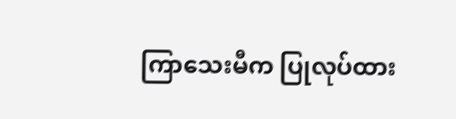ကြာသေးမီက ပြုလုပ်ထား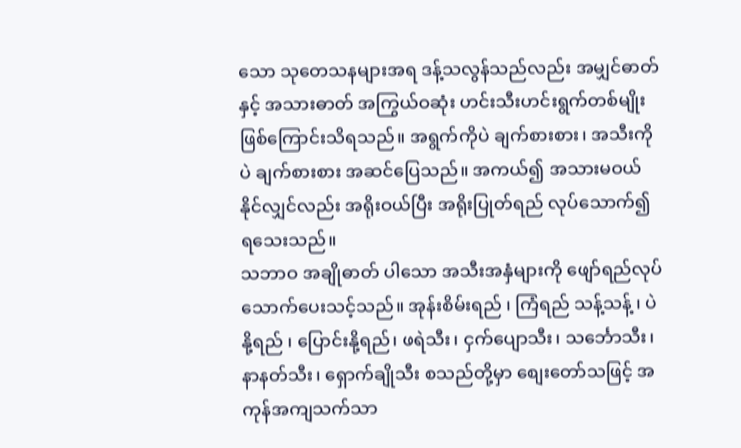သော သုတေသနများအရ ဒန့်သလွန်သည်လည်း အမျှင်ဓာတ် နှင့် အသားဓာတ် အကြွယ်ဝဆုံး ဟင်းသီးဟင်းရွက်တစ်မျိုး ဖြစ်ကြောင်းသိရသည်။ အရွက်ကိုပဲ ချက်စားစား၊ အသီးကိုပဲ ချက်စားစား အဆင်ပြေသည်။ အကယ်၍ အသားမဝယ်နိုင်လျှင်လည်း အရိုးဝယ်ပြီး အရိုးပြုတ်ရည် လုပ်သောက်၍ ရသေးသည်။
သဘာဝ အချိုဓာတ် ပါသော အသီးအနှံများကို ဖျော်ရည်လုပ် သောက်ပေးသင့်သည်။ အုန်းစိမ်းရည် ၊ ကြံရည် သန့်သန့် ၊ ပဲနို့ရည် ၊ ပြောင်းနို့ရည်၊ ဖရဲသီး၊ ငှက်ပျောသီး၊ သင်္ဘောသီး၊ နာနတ်သီး၊ ရှောက်ချိုသီး စသည်တို့မှာ စျေးတော်သဖြင့် အကုန်အကျသက်သာ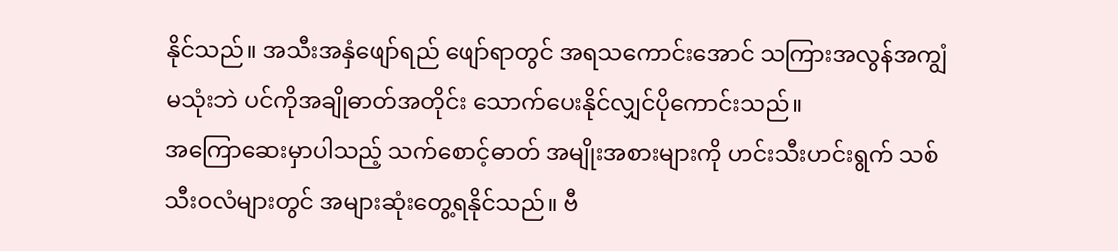နိုင်သည်။ အသီးအနှံဖျော်ရည် ဖျော်ရာတွင် အရသကောင်းအောင် သကြားအလွန်အကျွံ မသုံးဘဲ ပင်ကိုအချိုဓာတ်အတိုင်း သောက်ပေးနိုင်လျှင်ပိုကောင်းသည်။
အကြောဆေးမှာပါသည့် သက်စောင့်ဓာတ် အမျိုးအစားများကို ဟင်းသီးဟင်းရွက် သစ်သီးဝလံများတွင် အများဆုံးတွေ့ရနိုင်သည်။ ဗီ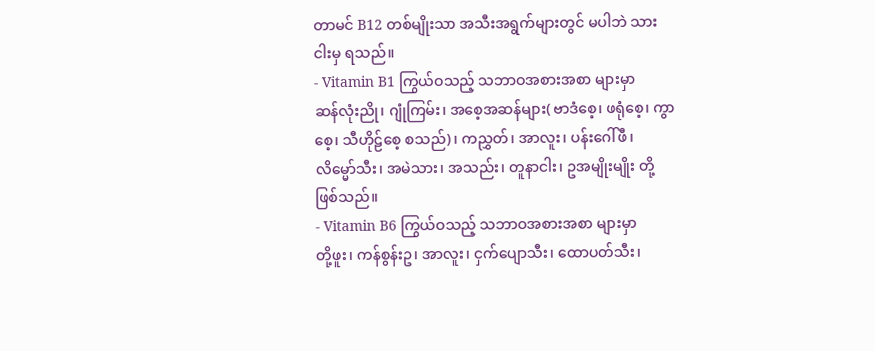တာမင် B12 တစ်မျိုးသာ အသီးအရွက်များတွင် မပါဘဲ သားငါးမှ ရသည်။
- Vitamin B1 ကြွယ်ဝသည့် သဘာဝအစားအစာ များမှာ
ဆန်လုံးညို၊ ဂျုံကြမ်း၊ အစေ့အဆန်များ( ဗာဒံစေ့၊ ဖရုံစေ့၊ ကွာစေ့၊ သီဟိုဠ်စေ့ စသည်)၊ ကညွှတ်၊ အာလူး၊ ပန်းဂေါ်ဖီ၊ လိမ္မော်သီး၊ အမဲသား၊ အသည်း၊ တူနာငါး၊ ဥအမျိုးမျိုး တို့ဖြစ်သည်။
- Vitamin B6 ကြွယ်ဝသည့် သဘာဝအစားအစာ များမှာ
တို့ဖူး၊ ကန်စွန်းဥ၊ အာလူး၊ ငှက်ပျောသီး၊ ထောပတ်သီး၊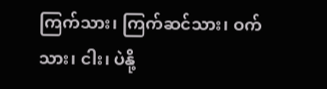ကြက်သား၊ ကြက်ဆင်သား၊ ဝက်သား၊ ငါး၊ ပဲနို့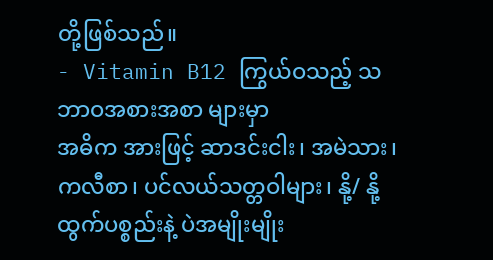တို့ဖြစ်သည်။
- Vitamin B12 ကြွယ်ဝသည့် သဘာဝအစားအစာ များမှာ
အဓိက အားဖြင့် ဆာဒင်းငါး၊ အမဲသား၊ ကလီစာ၊ ပင်လယ်သတ္တဝါများ၊ နို့/ နို့ထွက်ပစ္စည်းနဲ့ ပဲအမျိုးမျိုး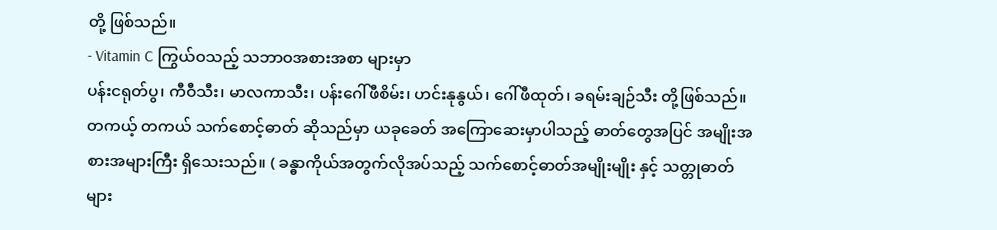တို့ ဖြစ်သည်။
- Vitamin C ကြွယ်ဝသည့် သဘာဝအစားအစာ များမှာ
ပန်းငရုတ်ပွ၊ ကီဝီသီး၊ မာလကာသီး၊ ပန်းဂေါ်ဖီစိမ်း၊ ဟင်းနုနွယ်၊ ဂေါ်ဖီထုတ်၊ ခရမ်းချဉ်သီး တို့ဖြစ်သည်။
တကယ့် တကယ် သက်စောင့်ဓာတ် ဆိုသည်မှာ ယခုခေတ် အကြောဆေးမှာပါသည့် ဓာတ်တွေအပြင် အမျိုးအစားအများကြီး ရှိသေးသည်။ ( ခန္ဓာကိုယ်အတွက်လိုအပ်သည့် သက်စောင့်ဓာတ်အမျိုးမျိုး နှင့် သတ္တုဓာတ်များ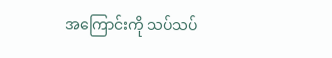အကြောင်းကို သပ်သပ်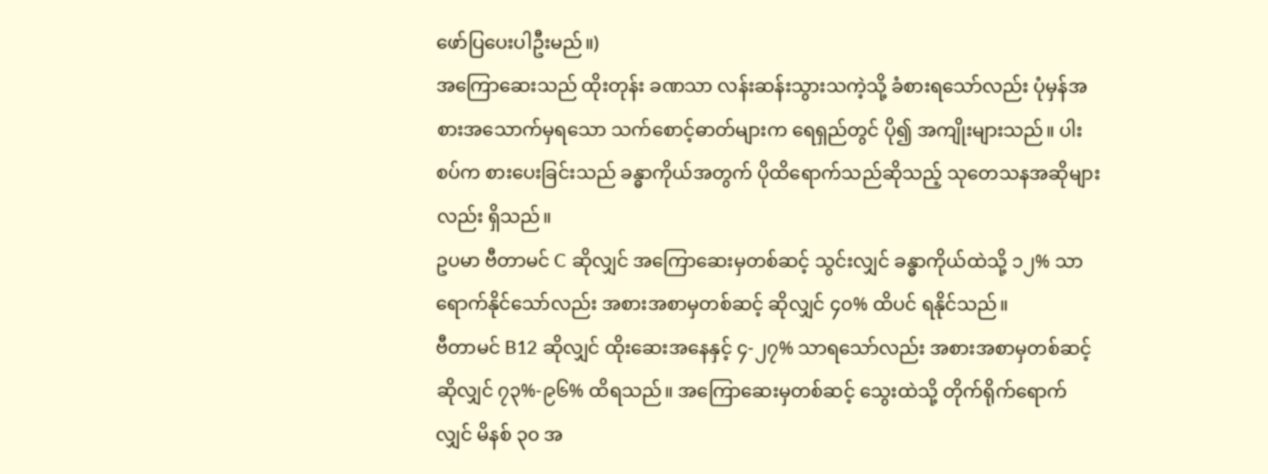ဖော်ပြပေးပါဦးမည်။)
အကြောဆေးသည် ထိုးတုန်း ခဏသာ လန်းဆန်းသွားသကဲ့သို့ ခံစားရသော်လည်း ပုံမှန်အစားအသောက်မှရသော သက်စောင့်ဓာတ်များက ရေရှည်တွင် ပို၍ အကျိုးများသည်။ ပါးစပ်က စားပေးခြင်းသည် ခန္ဓာကိုယ်အတွက် ပိုထိရောက်သည်ဆိုသည့် သုတေသနအဆိုများလည်း ရှိသည်။
ဥပမာ ဗီတာမင် C ဆိုလျှင် အကြောဆေးမှတစ်ဆင့် သွင်းလျှင် ခန္ဓာကိုယ်ထဲသို့ ၁၂% သာရောက်နိုင်သော်လည်း အစားအစာမှတစ်ဆင့် ဆိုလျှင် ၄၀% ထိပင် ရနိုင်သည်။
ဗီတာမင် B12 ဆိုလျှင် ထိုးဆေးအနေနှင့် ၄-၂၇% သာရသော်လည်း အစားအစာမှတစ်ဆင့် ဆိုလျှင် ၇၃%-၉၆% ထိရသည်။ အကြောဆေးမှတစ်ဆင့် သွေးထဲသို့ တိုက်ရိုက်ရောက်လျှင် မိနစ် ၃၀ အ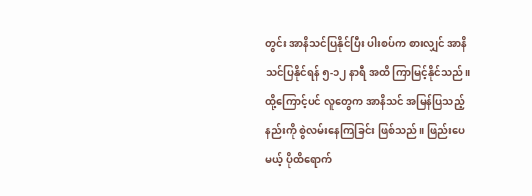တွင်း အာနိသင်ပြနိုင်ပြီး ပါးစပ်က စားလျှင် အာနိသင်ပြနိုင်ရန် ၅-၁၂ နာရီ အထိ ကြာမြင့်နိုင်သည်။ ထို့ကြောင့်ပင် လူတွေက အာနိသင် အမြန်ပြသည့် နည်းကို စွဲလမ်းနေကြခြင်း ဖြစ်သည်။ ဖြည်းပေမယ့် ပိုထိရောက်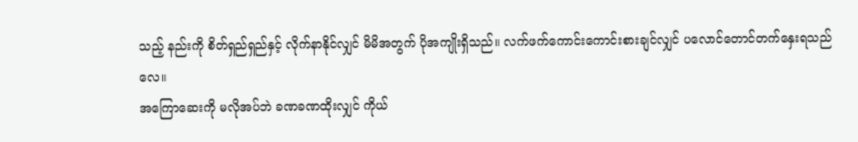သည့် နည်းကို စိတ်ရှည်ရှည်နှင့် လိုက်နာနိုင်လျှင် မိမိအတွက် ပိုအကျိုးရှိသည်။ လက်ဖက်ကောင်းကောင်းစားချင်လျှင် ပလောင်တောင်တက်နှေးရသည်လေ။
အကြောဆေးကို မလိုအပ်ဘဲ ခဏခဏထိုးလျှင် ကိုယ်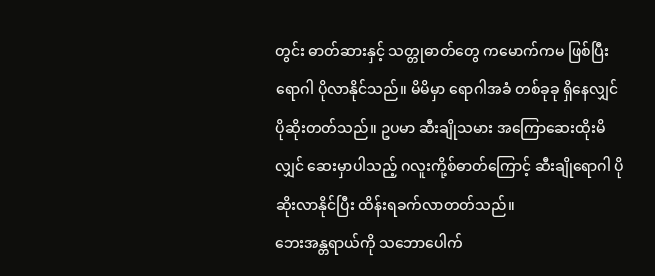တွင်း ဓာတ်ဆားနှင့် သတ္တုဓာတ်တွေ ကမောက်ကမ ဖြစ်ပြီး ရောဂါ ပိုလာနိုင်သည်။ မိမိမှာ ရောဂါအခံ တစ်ခုခု ရှိနေလျှင် ပိုဆိုးတတ်သည်။ ဥပမာ ဆီးချိုသမား အကြောဆေးထိုးမိလျှင် ဆေးမှာပါသည့် ဂလူးကို့စ်ဓာတ်ကြောင့် ဆီးချိုရောဂါ ပိုဆိုးလာနိုင်ပြီး ထိန်းရခက်လာတတ်သည်။
ဘေးအန္တရာယ်ကို သဘောပေါက်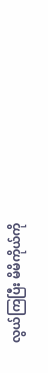လွယ်ကြပြီး မိမိကိုယ်ကို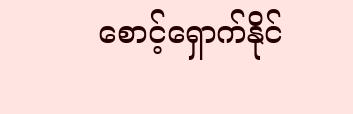စောင့်ရှောက်နိုင်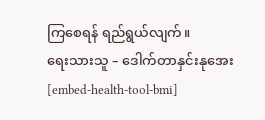ကြစေရန် ရည်ရွယ်လျက်။
ရေးသားသူ – ဒေါက်တာနှင်းနုအေး
[embed-health-tool-bmi]